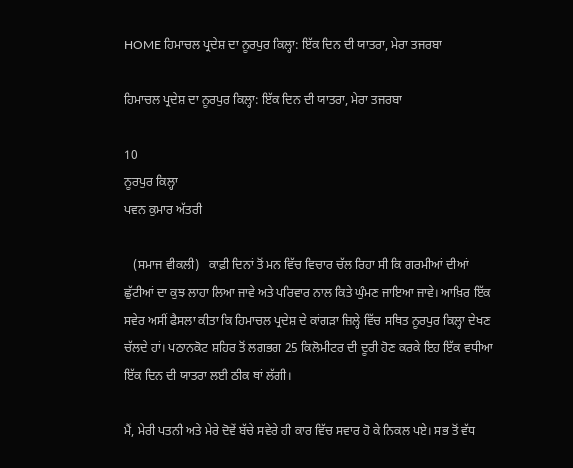HOME ਹਿਮਾਚਲ ਪ੍ਰਦੇਸ਼ ਦਾ ਨੂਰਪੁਰ ਕਿਲ੍ਹਾ: ਇੱਕ ਦਿਨ ਦੀ ਯਾਤਰਾ, ਮੇਰਾ ਤਜਰਬਾ

ਹਿਮਾਚਲ ਪ੍ਰਦੇਸ਼ ਦਾ ਨੂਰਪੁਰ ਕਿਲ੍ਹਾ: ਇੱਕ ਦਿਨ ਦੀ ਯਾਤਰਾ, ਮੇਰਾ ਤਜਰਬਾ

10
ਨੂਰਪੁਰ ਕਿਲ੍ਹਾ
ਪਵਨ ਕੁਮਾਰ ਅੱਤਰੀ

   (ਸਮਾਜ ਵੀਕਲੀ)   ਕਾਫ਼ੀ ਦਿਨਾਂ ਤੋਂ ਮਨ ਵਿੱਚ ਵਿਚਾਰ ਚੱਲ ਰਿਹਾ ਸੀ ਕਿ ਗਰਮੀਆਂ ਦੀਆਂ ਛੁੱਟੀਆਂ ਦਾ ਕੁਝ ਲਾਹਾ ਲਿਆ ਜਾਵੇ ਅਤੇ ਪਰਿਵਾਰ ਨਾਲ ਕਿਤੇ ਘੁੰਮਣ ਜਾਇਆ ਜਾਵੇ। ਆਖ਼ਿਰ ਇੱਕ ਸਵੇਰ ਅਸੀਂ ਫੈਸਲਾ ਕੀਤਾ ਕਿ ਹਿਮਾਚਲ ਪ੍ਰਦੇਸ਼ ਦੇ ਕਾਂਗੜਾ ਜ਼ਿਲ੍ਹੇ ਵਿੱਚ ਸਥਿਤ ਨੂਰਪੁਰ ਕਿਲ੍ਹਾ ਦੇਖਣ ਚੱਲਦੇ ਹਾਂ। ਪਠਾਨਕੋਟ ਸ਼ਹਿਰ ਤੋਂ ਲਗਭਗ 25 ਕਿਲੋਮੀਟਰ ਦੀ ਦੂਰੀ ਹੋਣ ਕਰਕੇ ਇਹ ਇੱਕ ਵਧੀਆ ਇੱਕ ਦਿਨ ਦੀ ਯਾਤਰਾ ਲਈ ਠੀਕ ਥਾਂ ਲੱਗੀ।

ਮੈਂ, ਮੇਰੀ ਪਤਨੀ ਅਤੇ ਮੇਰੇ ਦੋਵੇਂ ਬੱਚੇ ਸਵੇਰੇ ਹੀ ਕਾਰ ਵਿੱਚ ਸਵਾਰ ਹੋ ਕੇ ਨਿਕਲ ਪਏ। ਸਭ ਤੋਂ ਵੱਧ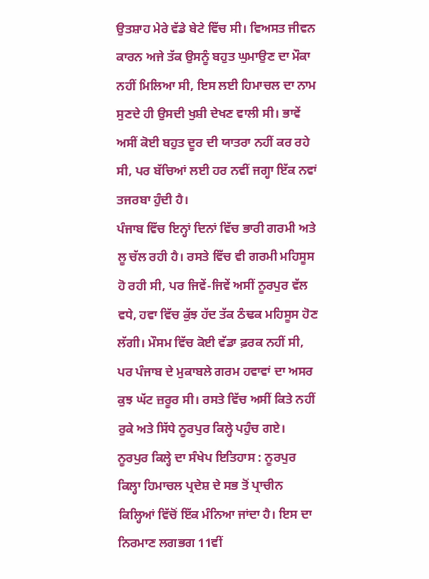ਉਤਸ਼ਾਹ ਮੇਰੇ ਵੱਡੇ ਬੇਟੇ ਵਿੱਚ ਸੀ। ਵਿਅਸਤ ਜੀਵਨ ਕਾਰਨ ਅਜੇ ਤੱਕ ਉਸਨੂੰ ਬਹੁਤ ਘੁਮਾਉਣ ਦਾ ਮੌਕਾ ਨਹੀਂ ਮਿਲਿਆ ਸੀ, ਇਸ ਲਈ ਹਿਮਾਚਲ ਦਾ ਨਾਮ ਸੁਣਦੇ ਹੀ ਉਸਦੀ ਖੁਸ਼ੀ ਦੇਖਣ ਵਾਲੀ ਸੀ। ਭਾਵੇਂ ਅਸੀਂ ਕੋਈ ਬਹੁਤ ਦੂਰ ਦੀ ਯਾਤਰਾ ਨਹੀਂ ਕਰ ਰਹੇ ਸੀ, ਪਰ ਬੱਚਿਆਂ ਲਈ ਹਰ ਨਵੀਂ ਜਗ੍ਹਾ ਇੱਕ ਨਵਾਂ ਤਜਰਬਾ ਹੁੰਦੀ ਹੈ।
ਪੰਜਾਬ ਵਿੱਚ ਇਨ੍ਹਾਂ ਦਿਨਾਂ ਵਿੱਚ ਭਾਰੀ ਗਰਮੀ ਅਤੇ ਲੂ ਚੱਲ ਰਹੀ ਹੈ। ਰਸਤੇ ਵਿੱਚ ਵੀ ਗਰਮੀ ਮਹਿਸੂਸ ਹੋ ਰਹੀ ਸੀ, ਪਰ ਜਿਵੇਂ-ਜਿਵੇਂ ਅਸੀਂ ਨੂਰਪੁਰ ਵੱਲ ਵਧੇ, ਹਵਾ ਵਿੱਚ ਕੁੱਝ ਹੱਦ ਤੱਕ ਠੰਢਕ ਮਹਿਸੂਸ ਹੋਣ ਲੱਗੀ। ਮੌਸਮ ਵਿੱਚ ਕੋਈ ਵੱਡਾ ਫ਼ਰਕ ਨਹੀਂ ਸੀ, ਪਰ ਪੰਜਾਬ ਦੇ ਮੁਕਾਬਲੇ ਗਰਮ ਹਵਾਵਾਂ ਦਾ ਅਸਰ ਕੁਝ ਘੱਟ ਜ਼ਰੂਰ ਸੀ। ਰਸਤੇ ਵਿੱਚ ਅਸੀਂ ਕਿਤੇ ਨਹੀਂ ਰੁਕੇ ਅਤੇ ਸਿੱਧੇ ਨੂਰਪੁਰ ਕਿਲ੍ਹੇ ਪਹੁੰਚ ਗਏ।
ਨੂਰਪੁਰ ਕਿਲ੍ਹੇ ਦਾ ਸੰਖੇਪ ਇਤਿਹਾਸ : ਨੂਰਪੁਰ ਕਿਲ੍ਹਾ ਹਿਮਾਚਲ ਪ੍ਰਦੇਸ਼ ਦੇ ਸਭ ਤੋਂ ਪ੍ਰਾਚੀਨ ਕਿਲ੍ਹਿਆਂ ਵਿੱਚੋਂ ਇੱਕ ਮੰਨਿਆ ਜਾਂਦਾ ਹੈ। ਇਸ ਦਾ ਨਿਰਮਾਣ ਲਗਭਗ 11ਵੀਂ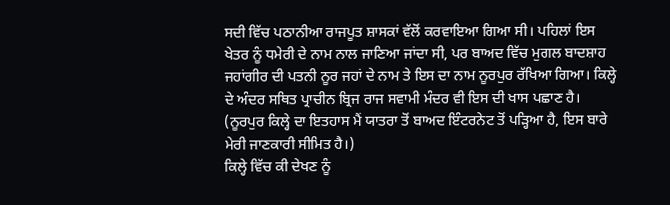ਸਦੀ ਵਿੱਚ ਪਠਾਨੀਆ ਰਾਜਪੂਤ ਸ਼ਾਸਕਾਂ ਵੱਲੋਂ ਕਰਵਾਇਆ ਗਿਆ ਸੀ। ਪਹਿਲਾਂ ਇਸ ਖੇਤਰ ਨੂੰ ਧਮੇਰੀ ਦੇ ਨਾਮ ਨਾਲ ਜਾਣਿਆ ਜਾਂਦਾ ਸੀ, ਪਰ ਬਾਅਦ ਵਿੱਚ ਮੁਗਲ ਬਾਦਸ਼ਾਹ ਜਹਾਂਗੀਰ ਦੀ ਪਤਨੀ ਨੂਰ ਜਹਾਂ ਦੇ ਨਾਮ ਤੇ ਇਸ ਦਾ ਨਾਮ ਨੂਰਪੁਰ ਰੱਖਿਆ ਗਿਆ। ਕਿਲ੍ਹੇ ਦੇ ਅੰਦਰ ਸਥਿਤ ਪ੍ਰਾਚੀਨ ਬ੍ਰਿਜ ਰਾਜ ਸਵਾਮੀ ਮੰਦਰ ਵੀ ਇਸ ਦੀ ਖਾਸ ਪਛਾਣ ਹੈ। (ਨੂਰਪੁਰ ਕਿਲ੍ਹੇ ਦਾ ਇਤਹਾਸ ਮੈਂ ਯਾਤਰਾ ਤੋਂ ਬਾਅਦ ਇੰਟਰਨੇਟ ਤੋਂ ਪੜ੍ਹਿਆ ਹੈ, ਇਸ ਬਾਰੇ ਮੇਰੀ ਜਾਣਕਾਰੀ ਸੀਮਿਤ ਹੈ।)
ਕਿਲ੍ਹੇ ਵਿੱਚ ਕੀ ਦੇਖਣ ਨੂੰ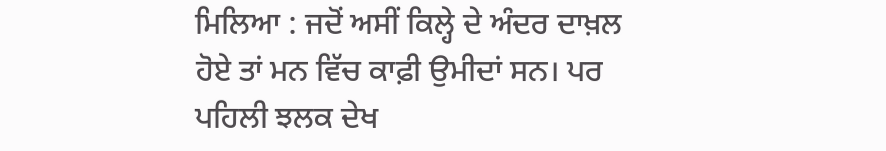ਮਿਲਿਆ : ਜਦੋਂ ਅਸੀਂ ਕਿਲ੍ਹੇ ਦੇ ਅੰਦਰ ਦਾਖ਼ਲ ਹੋਏ ਤਾਂ ਮਨ ਵਿੱਚ ਕਾਫ਼ੀ ਉਮੀਦਾਂ ਸਨ। ਪਰ ਪਹਿਲੀ ਝਲਕ ਦੇਖ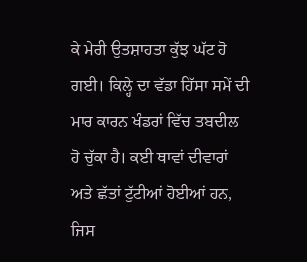ਕੇ ਮੇਰੀ ਉਤਸ਼ਾਹਤਾ ਕੁੱਝ ਘੱਟ ਹੋ ਗਈ। ਕਿਲ੍ਹੇ ਦਾ ਵੱਡਾ ਹਿੱਸਾ ਸਮੇਂ ਦੀ ਮਾਰ ਕਾਰਨ ਖੰਡਰਾਂ ਵਿੱਚ ਤਬਦੀਲ ਹੋ ਚੁੱਕਾ ਹੈ। ਕਈ ਥਾਵਾਂ ਦੀਵਾਰਾਂ ਅਤੇ ਛੱਤਾਂ ਟੁੱਟੀਆਂ ਹੋਈਆਂ ਹਨ, ਜਿਸ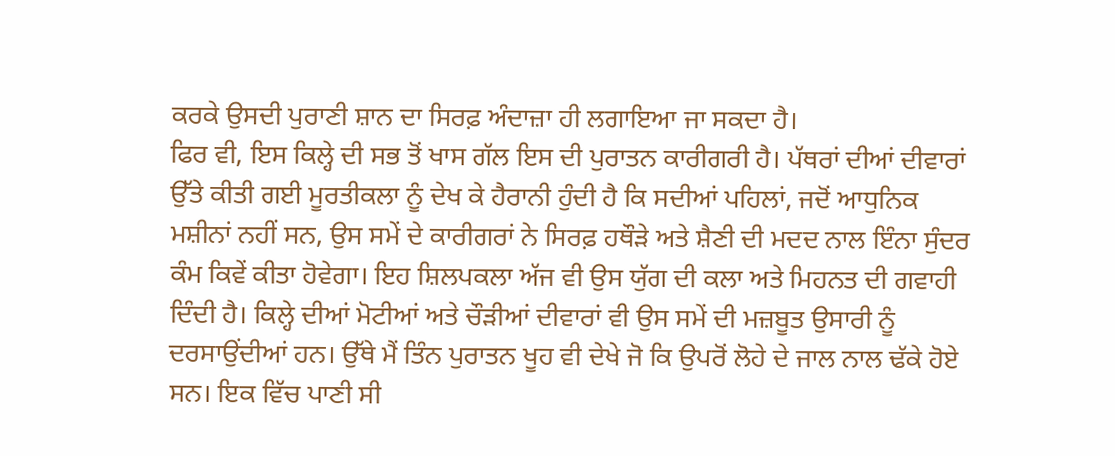ਕਰਕੇ ਉਸਦੀ ਪੁਰਾਣੀ ਸ਼ਾਨ ਦਾ ਸਿਰਫ਼ ਅੰਦਾਜ਼ਾ ਹੀ ਲਗਾਇਆ ਜਾ ਸਕਦਾ ਹੈ।
ਫਿਰ ਵੀ, ਇਸ ਕਿਲ੍ਹੇ ਦੀ ਸਭ ਤੋਂ ਖਾਸ ਗੱਲ ਇਸ ਦੀ ਪੁਰਾਤਨ ਕਾਰੀਗਰੀ ਹੈ। ਪੱਥਰਾਂ ਦੀਆਂ ਦੀਵਾਰਾਂ ਉੱਤੇ ਕੀਤੀ ਗਈ ਮੂਰਤੀਕਲਾ ਨੂੰ ਦੇਖ ਕੇ ਹੈਰਾਨੀ ਹੁੰਦੀ ਹੈ ਕਿ ਸਦੀਆਂ ਪਹਿਲਾਂ, ਜਦੋਂ ਆਧੁਨਿਕ ਮਸ਼ੀਨਾਂ ਨਹੀਂ ਸਨ, ਉਸ ਸਮੇਂ ਦੇ ਕਾਰੀਗਰਾਂ ਨੇ ਸਿਰਫ਼ ਹਥੌੜੇ ਅਤੇ ਸ਼ੈਣੀ ਦੀ ਮਦਦ ਨਾਲ ਇੰਨਾ ਸੁੰਦਰ ਕੰਮ ਕਿਵੇਂ ਕੀਤਾ ਹੋਵੇਗਾ। ਇਹ ਸ਼ਿਲਪਕਲਾ ਅੱਜ ਵੀ ਉਸ ਯੁੱਗ ਦੀ ਕਲਾ ਅਤੇ ਮਿਹਨਤ ਦੀ ਗਵਾਹੀ ਦਿੰਦੀ ਹੈ। ਕਿਲ੍ਹੇ ਦੀਆਂ ਮੋਟੀਆਂ ਅਤੇ ਚੌੜੀਆਂ ਦੀਵਾਰਾਂ ਵੀ ਉਸ ਸਮੇਂ ਦੀ ਮਜ਼ਬੂਤ ਉਸਾਰੀ ਨੂੰ ਦਰਸਾਉਂਦੀਆਂ ਹਨ। ਉੱਥੇ ਮੈਂ ਤਿੰਨ ਪੁਰਾਤਨ ਖੂਹ ਵੀ ਦੇਖੇ ਜੋ ਕਿ ਉਪਰੋਂ ਲੋਹੇ ਦੇ ਜਾਲ ਨਾਲ ਢੱਕੇ ਹੋਏ ਸਨ। ਇਕ ਵਿੱਚ ਪਾਣੀ ਸੀ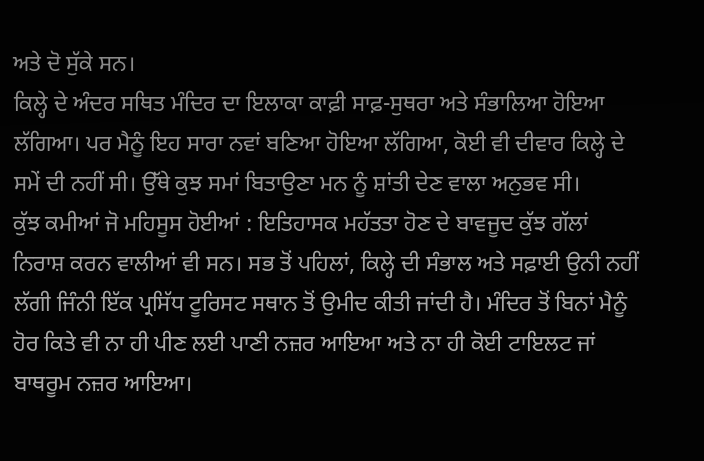ਅਤੇ ਦੋ ਸੁੱਕੇ ਸਨ।
ਕਿਲ੍ਹੇ ਦੇ ਅੰਦਰ ਸਥਿਤ ਮੰਦਿਰ ਦਾ ਇਲਾਕਾ ਕਾਫ਼ੀ ਸਾਫ਼-ਸੁਥਰਾ ਅਤੇ ਸੰਭਾਲਿਆ ਹੋਇਆ ਲੱਗਿਆ। ਪਰ ਮੈਨੂੰ ਇਹ ਸਾਰਾ ਨਵਾਂ ਬਣਿਆ ਹੋਇਆ ਲੱਗਿਆ, ਕੋਈ ਵੀ ਦੀਵਾਰ ਕਿਲ੍ਹੇ ਦੇ ਸਮੇਂ ਦੀ ਨਹੀਂ ਸੀ। ਉੱਥੇ ਕੁਝ ਸਮਾਂ ਬਿਤਾਉਣਾ ਮਨ ਨੂੰ ਸ਼ਾਂਤੀ ਦੇਣ ਵਾਲਾ ਅਨੁਭਵ ਸੀ।
ਕੁੱਝ ਕਮੀਆਂ ਜੋ ਮਹਿਸੂਸ ਹੋਈਆਂ : ਇਤਿਹਾਸਕ ਮਹੱਤਤਾ ਹੋਣ ਦੇ ਬਾਵਜੂਦ ਕੁੱਝ ਗੱਲਾਂ ਨਿਰਾਸ਼ ਕਰਨ ਵਾਲੀਆਂ ਵੀ ਸਨ। ਸਭ ਤੋਂ ਪਹਿਲਾਂ, ਕਿਲ੍ਹੇ ਦੀ ਸੰਭਾਲ ਅਤੇ ਸਫ਼ਾਈ ਉਨੀ ਨਹੀਂ ਲੱਗੀ ਜਿੰਨੀ ਇੱਕ ਪ੍ਰਸਿੱਧ ਟੂਰਿਸਟ ਸਥਾਨ ਤੋਂ ਉਮੀਦ ਕੀਤੀ ਜਾਂਦੀ ਹੈ। ਮੰਦਿਰ ਤੋਂ ਬਿਨਾਂ ਮੈਨੂੰ ਹੋਰ ਕਿਤੇ ਵੀ ਨਾ ਹੀ ਪੀਣ ਲਈ ਪਾਣੀ ਨਜ਼ਰ ਆਇਆ ਅਤੇ ਨਾ ਹੀ ਕੋਈ ਟਾਇਲਟ ਜਾਂ ਬਾਥਰੂਮ ਨਜ਼ਰ ਆਇਆ।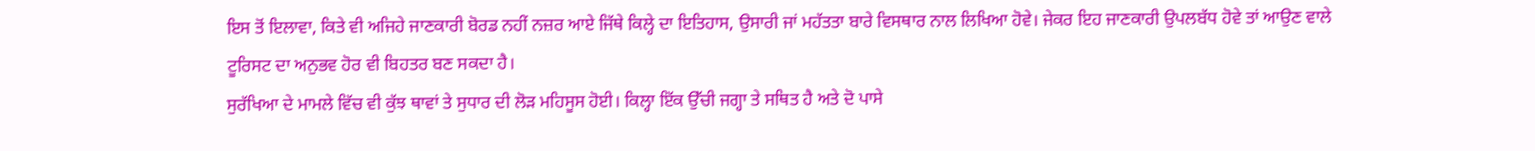ਇਸ ਤੋਂ ਇਲਾਵਾ, ਕਿਤੇ ਵੀ ਅਜਿਹੇ ਜਾਣਕਾਰੀ ਬੋਰਡ ਨਹੀਂ ਨਜ਼ਰ ਆਏ ਜਿੱਥੇ ਕਿਲ੍ਹੇ ਦਾ ਇਤਿਹਾਸ, ਉਸਾਰੀ ਜਾਂ ਮਹੱਤਤਾ ਬਾਰੇ ਵਿਸਥਾਰ ਨਾਲ ਲਿਖਿਆ ਹੋਵੇ। ਜੇਕਰ ਇਹ ਜਾਣਕਾਰੀ ਉਪਲਬੱਧ ਹੋਵੇ ਤਾਂ ਆਉਣ ਵਾਲੇ ਟੂਰਿਸਟ ਦਾ ਅਨੁਭਵ ਹੋਰ ਵੀ ਬਿਹਤਰ ਬਣ ਸਕਦਾ ਹੈ।
ਸੁਰੱਖਿਆ ਦੇ ਮਾਮਲੇ ਵਿੱਚ ਵੀ ਕੁੱਝ ਥਾਵਾਂ ਤੇ ਸੁਧਾਰ ਦੀ ਲੋੜ ਮਹਿਸੂਸ ਹੋਈ। ਕਿਲ੍ਹਾ ਇੱਕ ਉੱਚੀ ਜਗ੍ਹਾ ਤੇ ਸਥਿਤ ਹੈ ਅਤੇ ਦੋ ਪਾਸੇ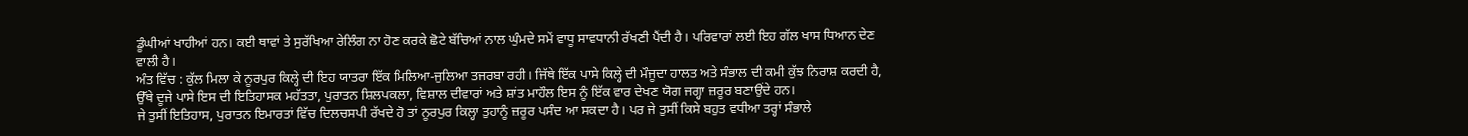ਡੂੰਘੀਆਂ ਖਾਹੀਆਂ ਹਨ। ਕਈ ਥਾਵਾਂ ਤੇ ਸੁਰੱਖਿਆ ਰੇਲਿੰਗ ਨਾ ਹੋਣ ਕਰਕੇ ਛੋਟੇ ਬੱਚਿਆਂ ਨਾਲ ਘੁੰਮਦੇ ਸਮੇਂ ਵਾਧੂ ਸਾਵਧਾਨੀ ਰੱਖਣੀ ਪੈਂਦੀ ਹੈ। ਪਰਿਵਾਰਾਂ ਲਈ ਇਹ ਗੱਲ ਖਾਸ ਧਿਆਨ ਦੇਣ ਵਾਲੀ ਹੈ।
ਅੰਤ ਵਿੱਚ : ਕੁੱਲ ਮਿਲਾ ਕੇ ਨੂਰਪੁਰ ਕਿਲ੍ਹੇ ਦੀ ਇਹ ਯਾਤਰਾ ਇੱਕ ਮਿਲਿਆ-ਜੁਲਿਆ ਤਜਰਬਾ ਰਹੀ। ਜਿੱਥੇ ਇੱਕ ਪਾਸੇ ਕਿਲ੍ਹੇ ਦੀ ਮੌਜੂਦਾ ਹਾਲਤ ਅਤੇ ਸੰਭਾਲ ਦੀ ਕਮੀ ਕੁੱਝ ਨਿਰਾਸ਼ ਕਰਦੀ ਹੈ, ਉੱਥੇ ਦੂਜੇ ਪਾਸੇ ਇਸ ਦੀ ਇਤਿਹਾਸਕ ਮਹੱਤਤਾ, ਪੁਰਾਤਨ ਸ਼ਿਲਪਕਲਾ, ਵਿਸ਼ਾਲ ਦੀਵਾਰਾਂ ਅਤੇ ਸ਼ਾਂਤ ਮਾਹੌਲ ਇਸ ਨੂੰ ਇੱਕ ਵਾਰ ਦੇਖਣ ਯੋਗ ਜਗ੍ਹਾ ਜ਼ਰੂਰ ਬਣਾਉਂਦੇ ਹਨ।
ਜੇ ਤੁਸੀਂ ਇਤਿਹਾਸ, ਪੁਰਾਤਨ ਇਮਾਰਤਾਂ ਵਿੱਚ ਦਿਲਚਸਪੀ ਰੱਖਦੇ ਹੋ ਤਾਂ ਨੂਰਪੁਰ ਕਿਲ੍ਹਾ ਤੁਹਾਨੂੰ ਜ਼ਰੂਰ ਪਸੰਦ ਆ ਸਕਦਾ ਹੈ। ਪਰ ਜੇ ਤੁਸੀਂ ਕਿਸੇ ਬਹੁਤ ਵਧੀਆ ਤਰ੍ਹਾਂ ਸੰਭਾਲੇ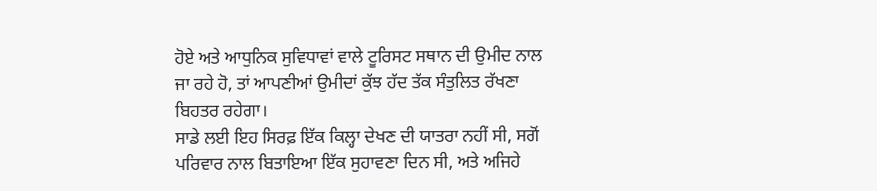ਹੋਏ ਅਤੇ ਆਧੁਨਿਕ ਸੁਵਿਧਾਵਾਂ ਵਾਲੇ ਟੂਰਿਸਟ ਸਥਾਨ ਦੀ ਉਮੀਦ ਨਾਲ ਜਾ ਰਹੇ ਹੋ, ਤਾਂ ਆਪਣੀਆਂ ਉਮੀਦਾਂ ਕੁੱਝ ਹੱਦ ਤੱਕ ਸੰਤੁਲਿਤ ਰੱਖਣਾ ਬਿਹਤਰ ਰਹੇਗਾ।
ਸਾਡੇ ਲਈ ਇਹ ਸਿਰਫ਼ ਇੱਕ ਕਿਲ੍ਹਾ ਦੇਖਣ ਦੀ ਯਾਤਰਾ ਨਹੀਂ ਸੀ, ਸਗੋਂ ਪਰਿਵਾਰ ਨਾਲ ਬਿਤਾਇਆ ਇੱਕ ਸੁਹਾਵਣਾ ਦਿਨ ਸੀ, ਅਤੇ ਅਜਿਹੇ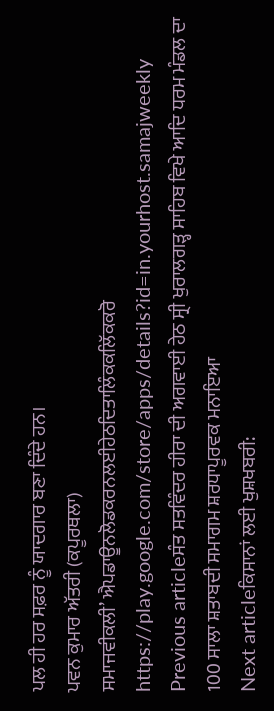ਪਲ ਹੀ ਹਰ ਸਫ਼ਰ ਨੂੰ ਯਾਦਗਾਰ ਬਣਾ ਦਿੰਦੇ ਹਨ।
ਪਵਨ ਕੁਮਾਰ ਅੱਤਰੀ (ਕਪੂਰਥਲਾ)
ਸਮਾਜਵੀਕਲੀ’ ਐਪਡਾਊਨਲੋਡਕਰਨਲਈਹੇਠਦਿਤਾਲਿੰਕਕਲਿੱਕਕਰੋ
https://play.google.com/store/apps/details?id=in.yourhost.samajweekly
Previous articleਸੰਤ ਸਤਵਿੰਦਰ ਹੀਰਾ ਦੀ ਅਗਵਾਈ ਹੇਠ ਸ੍ਰੀ ਖੁਰਾਲਗੜ੍ਹ ਸਾਹਿਬ ਵਿਖੇ ਆਦਿ ਧਰਮ ਮੰਡਲ ਦਾ 100 ਸਾਲਾ ਸ਼ਤਾਬਦੀ ਸਮਾਗਮ ਸ਼ਰਧਾਪੂਰਵਕ ਮਨਾਇਆ
Next articleਕਿਸਾਨਾਂ ਲਈ ਖੁਸ਼ਖਬਰੀ: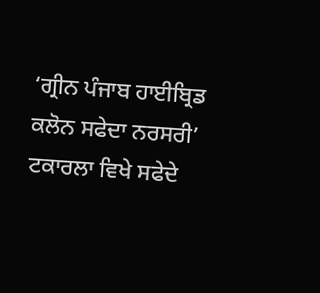‘ਗ੍ਰੀਨ ਪੰਜਾਬ ਹਾਈਬ੍ਰਿਡ ਕਲੋਨ ਸਫੇਦਾ ਨਰਸਰੀ’ ਟਕਾਰਲਾ ਵਿਖੇ ਸਫੇਦੇ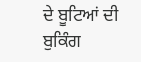ਦੇ ਬੂਟਿਆਂ ਦੀ ਬੁਕਿੰਗ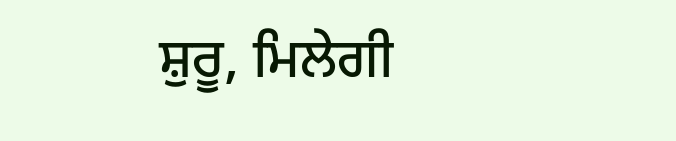ਸ਼ੁਰੂ, ਮਿਲੇਗੀ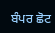ਬੰਪਰ ਛੋਟ